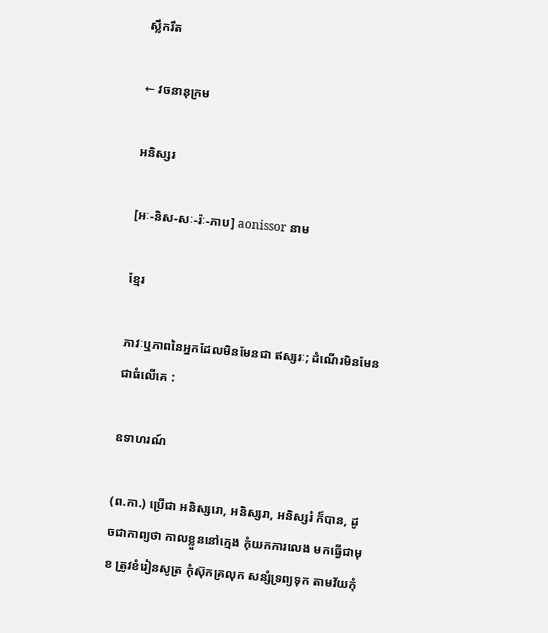ស្លឹករឹត

← វចនានុក្រម

អនិស្សរ

[អៈ-និស-សៈ-រ៉ៈ-ភាប] aonissor នាម

ខ្មែរ

ភាវៈឬភាពនៃអ្នកដែលមិនមែនជា ឥស្សរៈ; ដំណើរមិនមែនជាធំលើគេ :

ឧទាហរណ៍

(ព.កា.) ប្រើជា អនិស្សរោ, អនិស្សរា, អនិស្សរំ ក៏បាន, ដូចជាកាព្យថា កាលខ្លួននៅក្មេង កុំយកការលេង មកធ្វើជាមុខ ត្រូវខំរៀនសូត្រ កុំស៊ុកគ្រលុក សន្សំទ្រព្យទុក តាមវ័យកុំ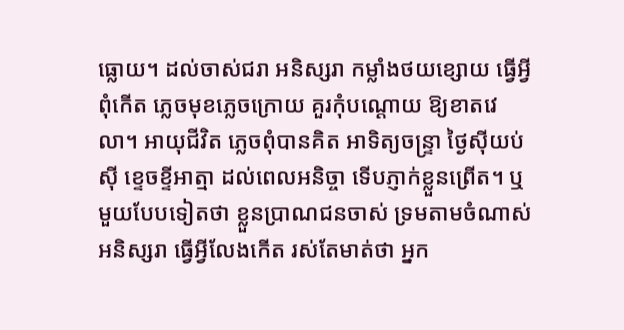ធ្លោយ។ ដល់ចាស់ជរា អនិស្សរា កម្លាំងថយខ្សោយ ធ្វើអ្វីពុំកើត ភ្លេចមុខភ្លេចក្រោយ គួរកុំបណ្ដោយ ឱ្យខាតវេលា។ អាយុជីវិត ភ្លេចពុំបានគិត អាទិត្យចន្ទ្រា ថ្ងៃស៊ីយប់ស៊ី ខ្ទេចខ្ទីអាត្មា ដល់ពេលអនិច្ចា ទើបភ្ញាក់ខ្លួនព្រើត។ ឬមួយបែបទៀតថា ខ្លួនប្រាណជនចាស់ ទ្រមតាមចំណាស់ អនិស្សរា ធ្វើអ្វីលែងកើត រស់តែមាត់ថា អ្នក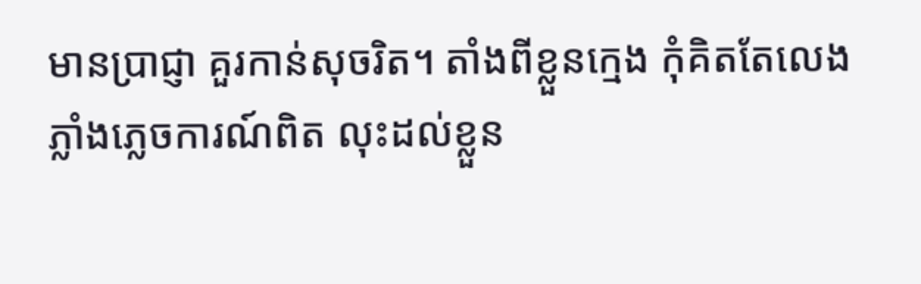មានប្រាជ្ញា គួរកាន់សុចរិត។ តាំងពីខ្លួនក្មេង កុំគិតតែលេង ភ្លាំងភ្លេចការណ៍ពិត លុះដល់ខ្លួន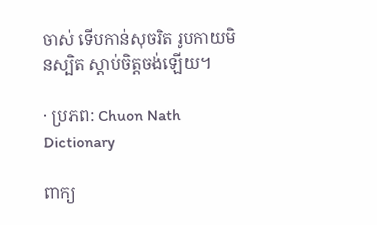ចាស់ ទើបកាន់សុចរិត រូបកាយមិនស្បិត ស្ដាប់ចិត្តចង់ឡើយ។

· ប្រភព: Chuon Nath Dictionary

ពាក្យ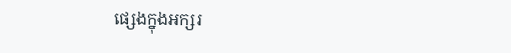ផ្សេងក្នុងអក្សរ